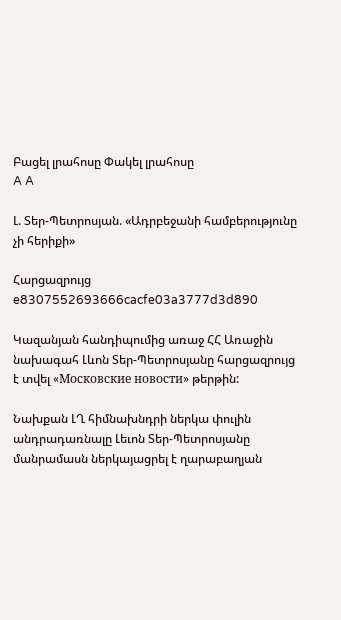Բացել լրահոսը Փակել լրահոսը
A A

Լ. Տեր-Պետրոսյան. «Ադրբեջանի համբերությունը չի հերիքի»

Հարցազրույց
e8307552693666cacfe03a3777d3d890

Կազանյան հանդիպումից առաջ ՀՀ Առաջին նախագահ Լևոն Տեր-Պետրոսյանը հարցազրույց է տվել «Московские новости» թերթին:

Նախքան ԼՂ հիմնախնդրի ներկա փուլին անդրադառնալը Լեւոն Տեր-Պետրոսյանը մանրամասն ներկայացրել է ղարաբաղյան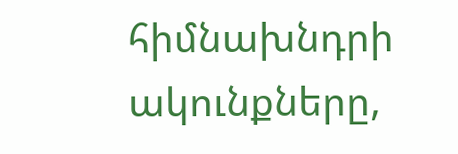հիմնախնդրի ակունքները,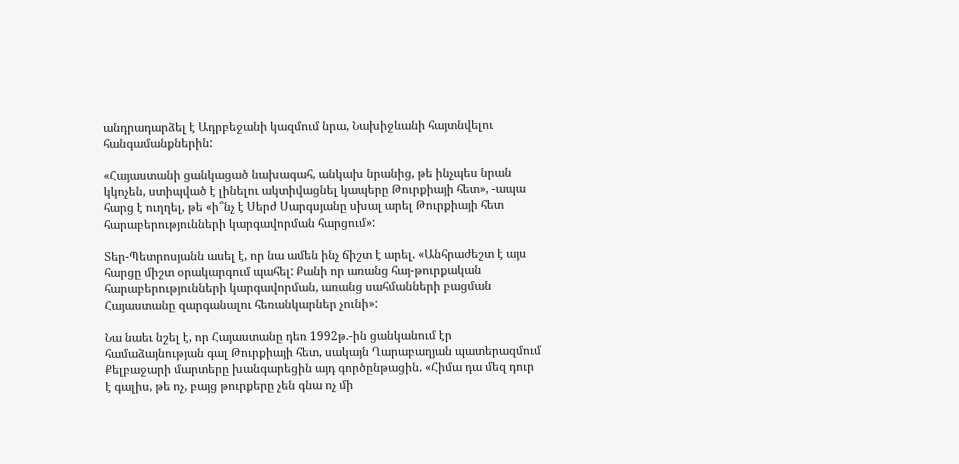անդրադարձել է Ադրբեջանի կազմում նրա, Նախիջևանի հայտնվելու հանգամանքներին:

«Հայաստանի ցանկացած նախագահ, անկախ նրանից, թե ինչպես նրան կկոչեն, ստիպված է լինելու ակտիվացնել կապերը Թուրքիայի հետ», -ապա հարց է ուղղել, թե «ի՞նչ է Սերժ Սարգսյանը սխալ արել Թուրքիայի հետ հարաբերությունների կարգավորման հարցում»:

Տեր-Պետրոսյանն ասել է, որ նա ամեն ինչ ճիշտ է արել. «Անհրաժեշտ է այս հարցը միշտ օրակարգում պահել: Քանի որ առանց հայ-թուրքական հարաբերությունների կարգավորման, առանց սահմանների բացման Հայաստանը զարգանալու հեռանկարներ չունի»:

Նա նաեւ նշել է, որ Հայաստանը դեռ 1992թ.-ին ցանկանում էր համաձայնության գալ Թուրքիայի հետ, սակայն Ղարաբաղյան պատերազմում Քելբաջարի մարտերը խանգարեցին այդ գործընթացին. «Հիմա դա մեզ դուր է գալիս, թե ոչ, բայց թուրքերը չեն գնա ոչ մի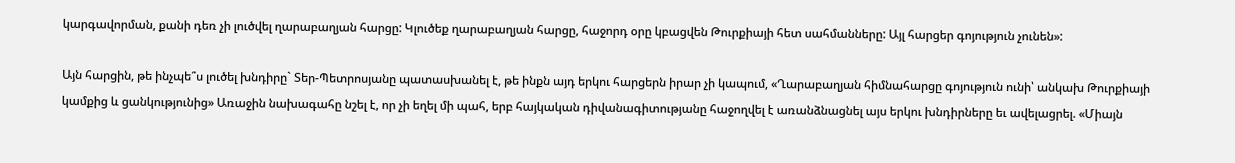կարգավորման, քանի դեռ չի լուծվել ղարաբաղյան հարցը: Կլուծեք ղարաբաղյան հարցը, հաջորդ օրը կբացվեն Թուրքիայի հետ սահմանները: Այլ հարցեր գոյություն չունեն»:

Այն հարցին, թե ինչպե՞ս լուծել խնդիրը` Տեր-Պետրոսյանը պատասխանել է, թե ինքն այդ երկու հարցերն իրար չի կապում, «Ղարաբաղյան հիմնահարցը գոյություն ունի՝ անկախ Թուրքիայի կամքից և ցանկությունից» Առաջին նախագահը նշել է, որ չի եղել մի պահ, երբ հայկական դիվանագիտությանը հաջողվել է առանձնացնել այս երկու խնդիրները եւ ավելացրել. «Միայն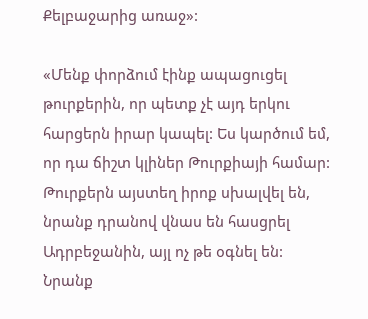Քելբաջարից առաջ»:

«Մենք փորձում էինք ապացուցել թուրքերին, որ պետք չէ այդ երկու հարցերն իրար կապել: Ես կարծում եմ, որ դա ճիշտ կլիներ Թուրքիայի համար: Թուրքերն այստեղ իրոք սխալվել են, նրանք դրանով վնաս են հասցրել Ադրբեջանին, այլ ոչ թե օգնել են: Նրանք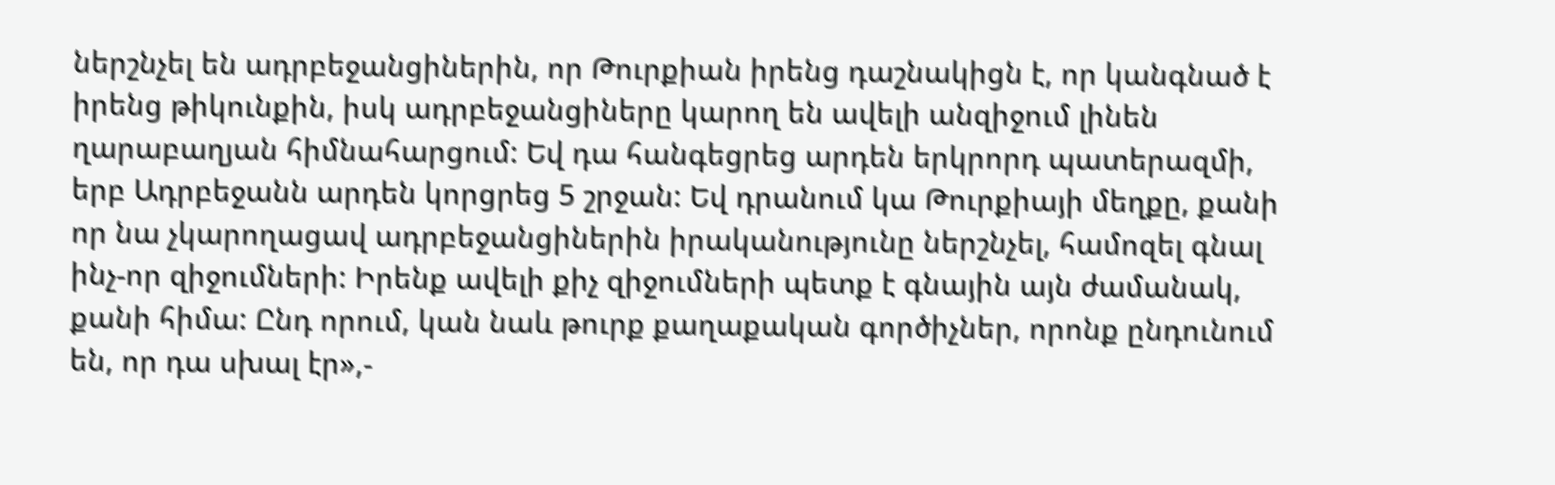ներշնչել են ադրբեջանցիներին, որ Թուրքիան իրենց դաշնակիցն է, որ կանգնած է իրենց թիկունքին, իսկ ադրբեջանցիները կարող են ավելի անզիջում լինեն ղարաբաղյան հիմնահարցում: Եվ դա հանգեցրեց արդեն երկրորդ պատերազմի, երբ Ադրբեջանն արդեն կորցրեց 5 շրջան: Եվ դրանում կա Թուրքիայի մեղքը, քանի որ նա չկարողացավ ադրբեջանցիներին իրականությունը ներշնչել, համոզել գնալ ինչ-որ զիջումների: Իրենք ավելի քիչ զիջումների պետք է գնային այն ժամանակ, քանի հիմա: Ընդ որում, կան նաև թուրք քաղաքական գործիչներ, որոնք ընդունում են, որ դա սխալ էր»,-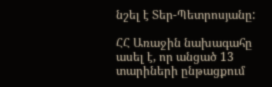նշել է Տեր-Պետրոսյանը:

ՀՀ Առաջին նախագահը ասել է, որ անցած 13 տարիների ընթացքում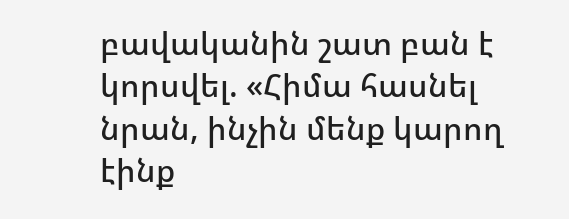բավականին շատ բան է կորսվել. «Հիմա հասնել նրան, ինչին մենք կարող էինք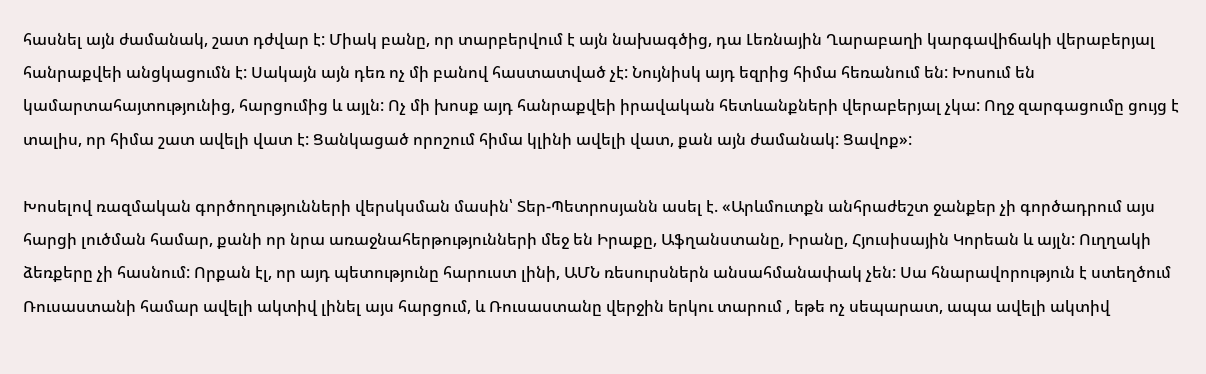հասնել այն ժամանակ, շատ դժվար է: Միակ բանը, որ տարբերվում է այն նախագծից, դա Լեռնային Ղարաբաղի կարգավիճակի վերաբերյալ հանրաքվեի անցկացումն է: Սակայն այն դեռ ոչ մի բանով հաստատված չէ: Նույնիսկ այդ եզրից հիմա հեռանում են: Խոսում են կամարտահայտությունից, հարցումից և այլն: Ոչ մի խոսք այդ հանրաքվեի իրավական հետևանքների վերաբերյալ չկա: Ողջ զարգացումը ցույց է տալիս, որ հիմա շատ ավելի վատ է: Ցանկացած որոշում հիմա կլինի ավելի վատ, քան այն ժամանակ: Ցավոք»:

Խոսելով ռազմական գործողությունների վերսկսման մասին՝ Տեր-Պետրոսյանն ասել է. «Արևմուտքն անհրաժեշտ ջանքեր չի գործադրում այս հարցի լուծման համար, քանի որ նրա առաջնահերթությունների մեջ են Իրաքը, Աֆղանստանը, Իրանը, Հյուսիսային Կորեան և այլն: Ուղղակի ձեռքերը չի հասնում: Որքան էլ, որ այդ պետությունը հարուստ լինի, ԱՄՆ ռեսուրսներն անսահմանափակ չեն: Սա հնարավորություն է ստեղծում Ռուսաստանի համար ավելի ակտիվ լինել այս հարցում, և Ռուսաստանը վերջին երկու տարում , եթե ոչ սեպարատ, ապա ավելի ակտիվ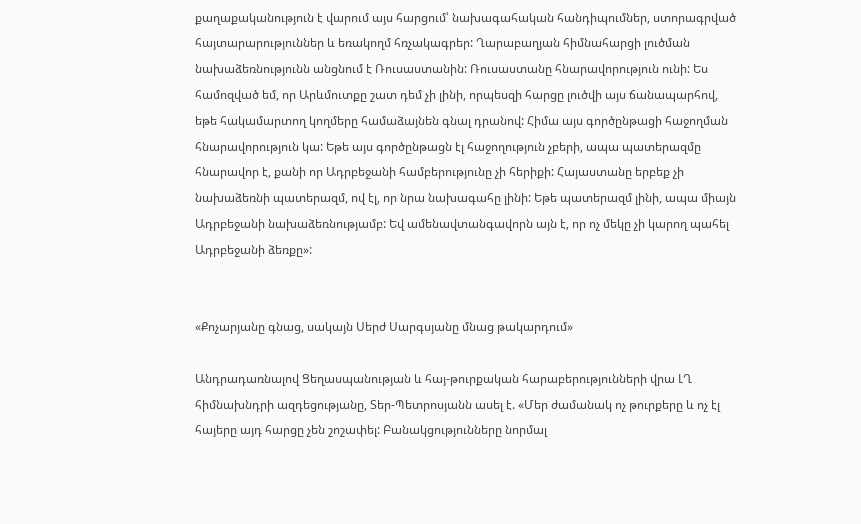քաղաքականություն է վարում այս հարցում՝ նախագահական հանդիպումներ, ստորագրված հայտարարություններ և եռակողմ հռչակագրեր: Ղարաբաղյան հիմնահարցի լուծման նախաձեռնությունն անցնում է Ռուսաստանին: Ռուսաստանը հնարավորություն ունի: Ես համոզված եմ, որ Արևմուտքը շատ դեմ չի լինի, որպեսզի հարցը լուծվի այս ճանապարհով, եթե հակամարտող կողմերը համաձայնեն գնալ դրանով: Հիմա այս գործընթացի հաջողման հնարավորություն կա: Եթե այս գործընթացն էլ հաջողություն չբերի, ապա պատերազմը հնարավոր է, քանի որ Ադրբեջանի համբերությունը չի հերիքի: Հայաստանը երբեք չի նախաձեռնի պատերազմ, ով էլ, որ նրա նախագահը լինի: Եթե պատերազմ լինի, ապա միայն Ադրբեջանի նախաձեռնությամբ: Եվ ամենավտանգավորն այն է, որ ոչ մեկը չի կարող պահել Ադրբեջանի ձեռքը»:


«Քոչարյանը գնաց, սակայն Սերժ Սարգսյանը մնաց թակարդում»

Անդրադառնալով Ցեղասպանության և հայ-թուրքական հարաբերությունների վրա ԼՂ հիմնախնդրի ազդեցությանը, Տեր-Պետրոսյանն ասել է. «Մեր ժամանակ ոչ թուրքերը և ոչ էլ հայերը այդ հարցը չեն շոշափել: Բանակցությունները նորմալ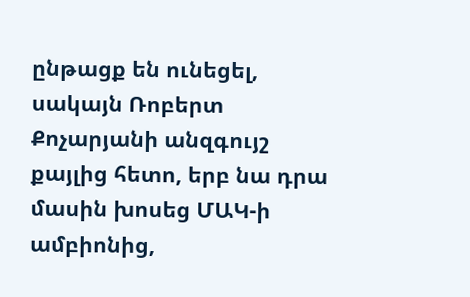ընթացք են ունեցել, սակայն Ռոբերտ Քոչարյանի անզգույշ քայլից հետո, երբ նա դրա մասին խոսեց ՄԱԿ-ի ամբիոնից,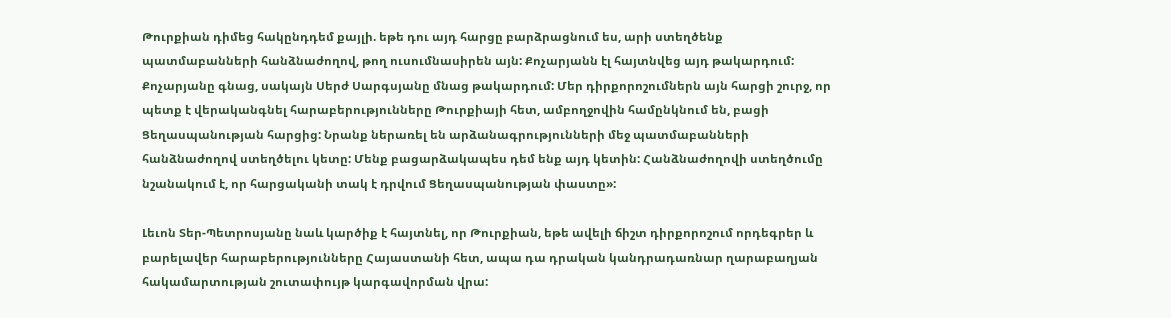Թուրքիան դիմեց հակընդդեմ քայլի. եթե դու այդ հարցը բարձրացնում ես, արի ստեղծենք պատմաբանների հանձնաժողով, թող ուսումնասիրեն այն: Քոչարյանն էլ հայտնվեց այդ թակարդում: Քոչարյանը գնաց, սակայն Սերժ Սարգսյանը մնաց թակարդում: Մեր դիրքորոշումներն այն հարցի շուրջ, որ պետք է վերականգնել հարաբերությունները Թուրքիայի հետ, ամբողջովին համընկնում են, բացի Ցեղասպանության հարցից: Նրանք ներառել են արձանագրությունների մեջ պատմաբանների հանձնաժողով ստեղծելու կետը: Մենք բացարձակապես դեմ ենք այդ կետին: Հանձնաժողովի ստեղծումը նշանակում է, որ հարցականի տակ է դրվում Ցեղասպանության փաստը»:

Լեւոն Տեր-Պետրոսյանը նաև կարծիք է հայտնել, որ Թուրքիան, եթե ավելի ճիշտ դիրքորոշում որդեգրեր և բարելավեր հարաբերությունները Հայաստանի հետ, ապա դա դրական կանդրադառնար ղարաբաղյան հակամարտության շուտափույթ կարգավորման վրա: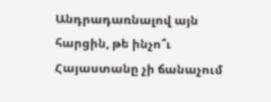Անդրադառնալով այն հարցին, թե ինչո՞ւ Հայաստանը չի ճանաչում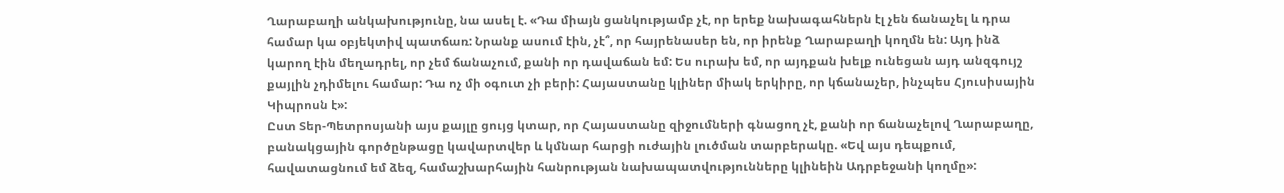Ղարաբաղի անկախությունը, նա ասել է. «Դա միայն ցանկությամբ չէ, որ երեք նախագահներն էլ չեն ճանաչել և դրա համար կա օբյեկտիվ պատճառ: Նրանք ասում էին, չէ՞, որ հայրենասեր են, որ իրենք Ղարաբաղի կողմն են: Այդ ինձ կարող էին մեղադրել, որ չեմ ճանաչում, քանի որ դավաճան եմ: Ես ուրախ եմ, որ այդքան խելք ունեցան այդ անզգույշ քայլին չդիմելու համար: Դա ոչ մի օգուտ չի բերի: Հայաստանը կլիներ միակ երկիրը, որ կճանաչեր, ինչպես Հյուսիսային Կիպրոսն է»:
Ըստ Տեր-Պետրոսյանի այս քայլը ցույց կտար, որ Հայաստանը զիջումների գնացող չէ, քանի որ ճանաչելով Ղարաբաղը, բանակցային գործընթացը կավարտվեր և կմնար հարցի ուժային լուծման տարբերակը. «Եվ այս դեպքում, հավատացնում եմ ձեզ, համաշխարհային հանրության նախապատվությունները կլինեին Ադրբեջանի կողմը»: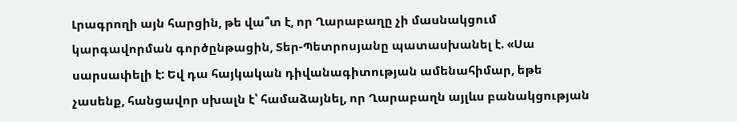Լրագրողի այն հարցին, թե վա՞տ է, որ Ղարաբաղը չի մասնակցում կարգավորման գործընթացին, Տեր-Պետրոսյանը պատասխանել է. «Սա սարսափելի է: Եվ դա հայկական դիվանագիտության ամենահիմար, եթե չասենք, հանցավոր սխալն է՝ համաձայնել, որ Ղարաբաղն այլևս բանակցության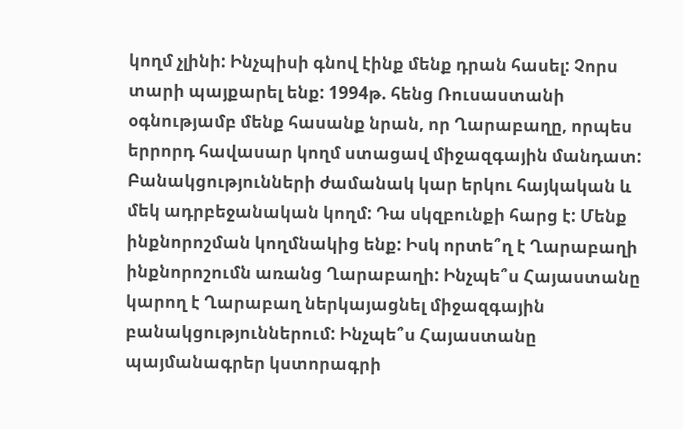կողմ չլինի: Ինչպիսի գնով էինք մենք դրան հասել: Չորս տարի պայքարել ենք: 1994թ. հենց Ռուսաստանի օգնությամբ մենք հասանք նրան, որ Ղարաբաղը, որպես երրորդ հավասար կողմ ստացավ միջազգային մանդատ: Բանակցությունների ժամանակ կար երկու հայկական և մեկ ադրբեջանական կողմ: Դա սկզբունքի հարց է: Մենք ինքնորոշման կողմնակից ենք: Իսկ որտե՞ղ է Ղարաբաղի ինքնորոշումն առանց Ղարաբաղի: Ինչպե՞ս Հայաստանը կարող է Ղարաբաղ ներկայացնել միջազգային բանակցություններում: Ինչպե՞ս Հայաստանը պայմանագրեր կստորագրի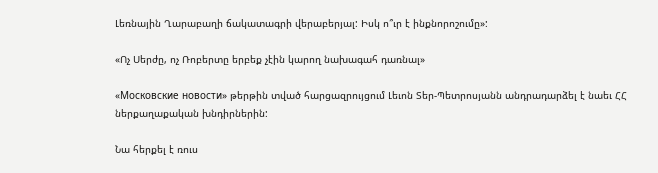Լեռնային Ղարաբաղի ճակատագրի վերաբերյալ: Իսկ ո՞ւր է ինքնորոշումը»:

«Ոչ Սերժը, ոչ Ռոբերտը երբեք չէին կարող նախագահ դառնալ»

«Московские новости» թերթին տված հարցազրույցում Լեւոն Տեր-Պետրոսյանն անդրադարձել է նաեւ ՀՀ ներքաղաքական խնդիրներին:

Նա հերքել է ռուս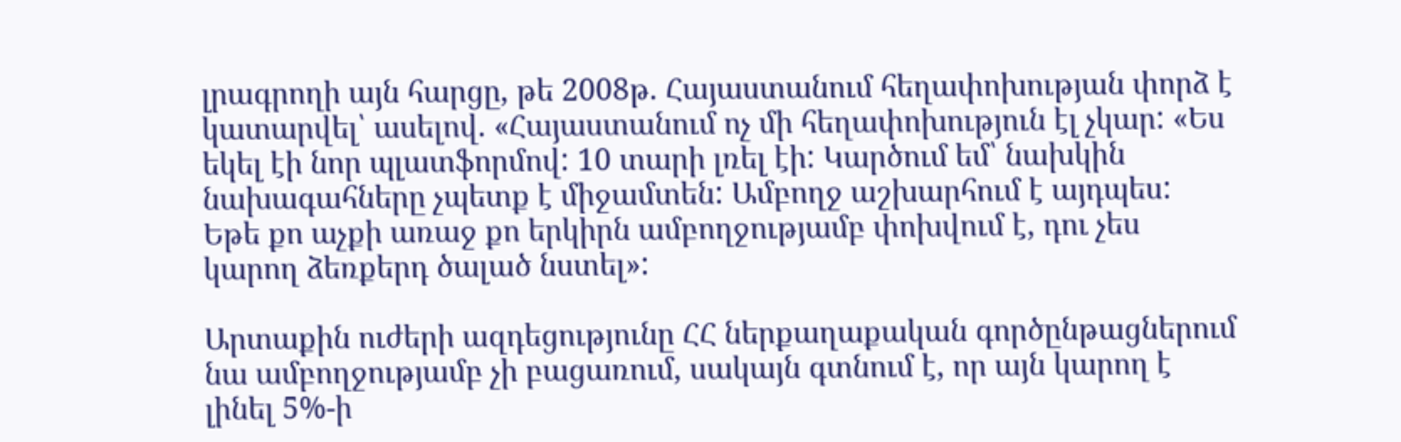լրագրողի այն հարցը, թե 2008թ. Հայաստանում հեղափոխության փորձ է կատարվել՝ ասելով. «Հայաստանում ոչ մի հեղափոխություն էլ չկար: «Ես եկել էի նոր պլատֆորմով: 10 տարի լռել էի: Կարծում եմ՝ նախկին նախագահները չպետք է միջամտեն: Ամբողջ աշխարհում է այդպես: Եթե քո աչքի առաջ քո երկիրն ամբողջությամբ փոխվում է, դու չես կարող ձեռքերդ ծալած նստել»:

Արտաքին ուժերի ազդեցությունը ՀՀ ներքաղաքական գործընթացներում նա ամբողջությամբ չի բացառում, սակայն գտնում է, որ այն կարող է լինել 5%-ի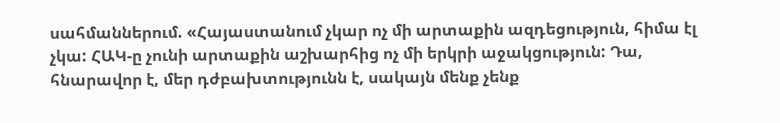սահմաններում. «Հայաստանում չկար ոչ մի արտաքին ազդեցություն, հիմա էլ չկա: ՀԱԿ-ը չունի արտաքին աշխարհից ոչ մի երկրի աջակցություն: Դա, հնարավոր է, մեր դժբախտությունն է, սակայն մենք չենք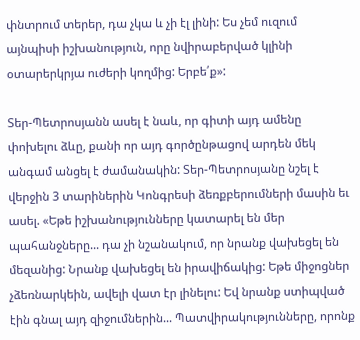փնտրում տերեր, դա չկա և չի էլ լինի: Ես չեմ ուզում այնպիսի իշխանություն, որը նվիրաբերված կլինի օտարերկրյա ուժերի կողմից: Երբե՛ք»:

Տեր-Պետրոսյանն ասել է նաև, որ գիտի այդ ամենը փոխելու ձևը, քանի որ այդ գործընթացով արդեն մեկ անգամ անցել է ժամանակին: Տեր-Պետրոսյանը նշել է վերջին 3 տարիներին Կոնգրեսի ձեռքբերումների մասին եւ ասել. «Եթե իշխանությունները կատարել են մեր պահանջները... դա չի նշանակում, որ նրանք վախեցել են մեզանից: Նրանք վախեցել են իրավիճակից: Եթե միջոցներ չձեռնարկեին, ավելի վատ էր լինելու: Եվ նրանք ստիպված էին գնալ այդ զիջումներին... Պատվիրակությունները, որոնք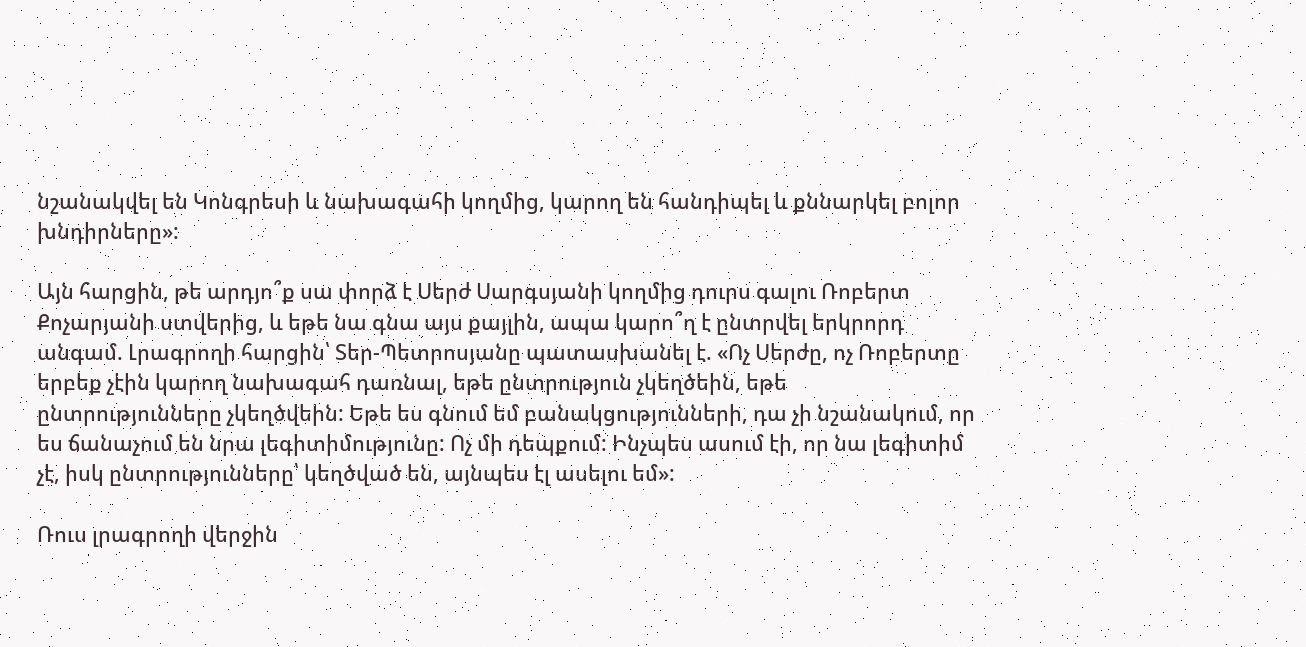նշանակվել են Կոնգրեսի և նախագահի կողմից, կարող են հանդիպել և քննարկել բոլոր խնդիրները»:

Այն հարցին, թե արդյո՞ք սա փորձ է Սերժ Սարգսյանի կողմից դուրս գալու Ռոբերտ Քոչարյանի ստվերից, և եթե նա գնա այս քայլին, ապա կարո՞ղ է ընտրվել երկրորդ անգամ. Լրագրողի հարցին՝ Տեր-Պետրոսյանը պատասխանել է. «Ոչ Սերժը, ոչ Ռոբերտը երբեք չէին կարող նախագահ դառնալ, եթե ընտրություն չկեղծեին, եթե ընտրությունները չկեղծվեին: Եթե ես գնում եմ բանակցությունների, դա չի նշանակում, որ ես ճանաչում են նրա լեգիտիմությունը: Ոչ մի դեպքում: Ինչպես ասում էի, որ նա լեգիտիմ չէ, իսկ ընտրությունները՝ կեղծված են, այնպես էլ ասելու եմ»:

Ռուս լրագրողի վերջին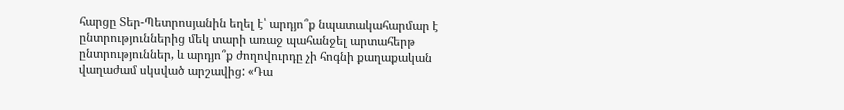հարցը Տեր-Պետրոսյանին եղել է՝ արդյո՞ք նպատակահարմար է ընտրություններից մեկ տարի առաջ պահանջել արտահերթ ընտրություններ, և արդյո՞ք ժողովուրդը չի հոգնի քաղաքական վաղաժամ սկսված արշավից: «Դա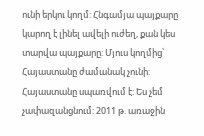ունի երկու կողմ: Հնգամյա պայքարը կարող է լինել ավելի ուժեղ, քան կես տարվա պայքարը: Մյուս կողմից՝ Հայաստանը ժամանակ չունի: Հայաստանը սպառվում է: Ես չեմ չափազանցնում: 2011 թ. առաջին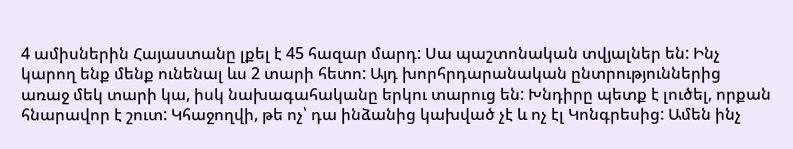4 ամիսներին Հայաստանը լքել է 45 հազար մարդ: Սա պաշտոնական տվյալներ են: Ինչ կարող ենք մենք ունենալ ևս 2 տարի հետո: Այդ խորհրդարանական ընտրություններից առաջ մեկ տարի կա, իսկ նախագահականը երկու տարուց են: Խնդիրը պետք է լուծել, որքան հնարավոր է շուտ: Կհաջողվի, թե ոչ՝ դա ինձանից կախված չէ և ոչ էլ Կոնգրեսից: Ամեն ինչ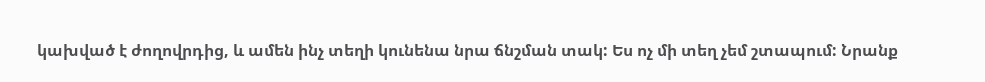կախված է ժողովրդից, և ամեն ինչ տեղի կունենա նրա ճնշման տակ: Ես ոչ մի տեղ չեմ շտապում: Նրանք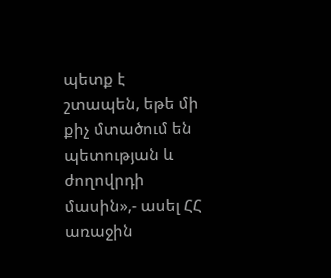պետք է շտապեն, եթե մի քիչ մտածում են պետության և ժողովրդի մասին»,- ասել ՀՀ առաջին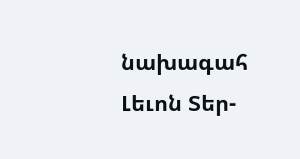նախագահ Լեւոն Տեր-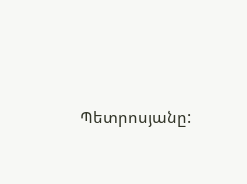Պետրոսյանը: